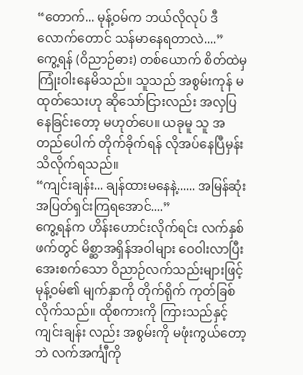“တောက်... မုန့်ဝမ်က ဘယ်လိုလုပ် ဒီလောက်တောင် သန်မာနေရတာလဲ....”
ကွေ့ရန် (ဝိညာဉ်ဓား) တစ်ယောက် စိတ်ထဲမှ ကြုံးဝါးနေမိသည်။ သူသည် အစွမ်းကုန် မထုတ်သေးဟု ဆိုသော်ငြားလည်း အလှပြနေခြင်းတော့ မဟုတ်ပေ။ ယခုမူ သူ အတည်ပေါက် တိုက်ခိုက်ရန် လိုအပ်နေပြီမှန်း သိလိုက်ရသည်။
“ကျင်းချန်း... ချန်ထားမနေနဲ့...... အမြန်ဆုံး အပြတ်ရှင်းကြရအောင်....”
ကွေ့ရန်က ဟိန်းဟောင်းလိုက်ရင်း လက်နှစ်ဖက်တွင် မိစ္ဆာအရှိန်အဝါများ ဝေဝါးလာပြီး အေးစက်သော ဝိညာဉ်လက်သည်းများဖြင့် မုန့်ဝမ်၏ မျက်နှာကို တိုက်ရိုက် ကုတ်ခြစ်လိုက်သည်။ ထိုစကားကို ကြားသည်နှင့် ကျင်းချန်း လည်း အစွမ်းကို မဖုံးကွယ်တော့ဘဲ လက်အင်္ကျီကို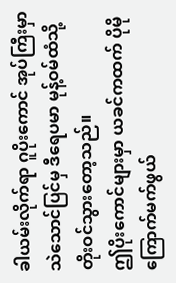ခါယမ်းလိုက်ရာ ဂူပိုးကောင် အုပ်ကြီးမှာ သဲသောင်ပြင်မှ ဒီရေပမာ မုန့်ဝမ်ထံသို့ တိုးဝင်သွားတော့သည်။
ဤပိုးကောင်များမှာ ယခင်ကထက် ပိုမို ကြောက်မက်ဖွယ်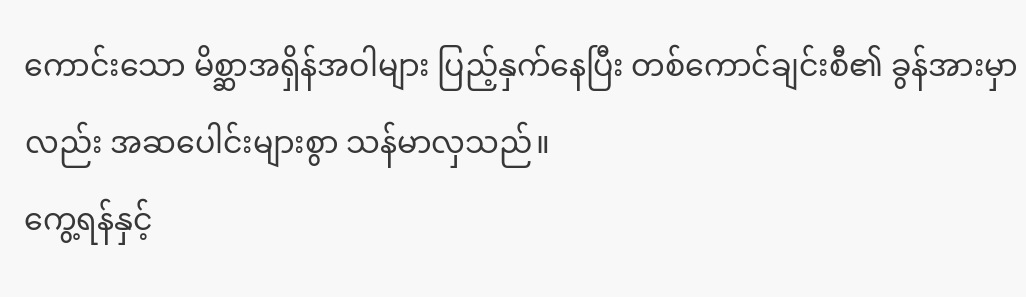ကောင်းသော မိစ္ဆာအရှိန်အဝါများ ပြည့်နှက်နေပြီး တစ်ကောင်ချင်းစီ၏ ခွန်အားမှာလည်း အဆပေါင်းများစွာ သန်မာလှသည်။
ကွေ့ရန်နှင့်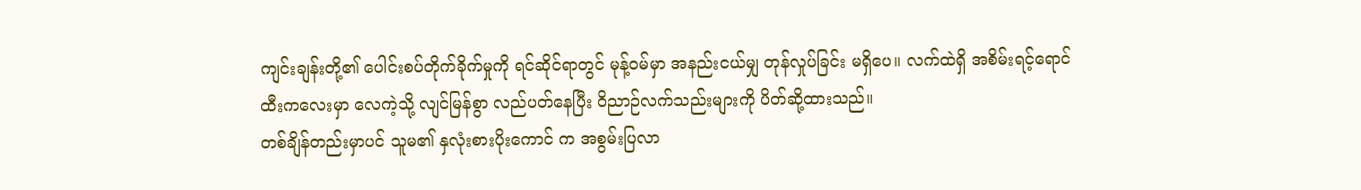ကျင်းချန်းတို့၏ ပေါင်းစပ်တိုက်ခိုက်မှုကို ရင်ဆိုင်ရာတွင် မုန့်ဝမ်မှာ အနည်းငယ်မျှ တုန်လှုပ်ခြင်း မရှိပေ။ လက်ထဲရှိ အစိမ်းရင့်ရောင် ထီးကလေးမှာ လေကဲ့သို့ လျင်မြန်စွာ လည်ပတ်နေပြီး ဝိညာဉ်လက်သည်းများကို ပိတ်ဆို့ထားသည်။
တစ်ချိန်တည်းမှာပင် သူမ၏ နှလုံးစားပိုးကောင် က အစွမ်းပြလာ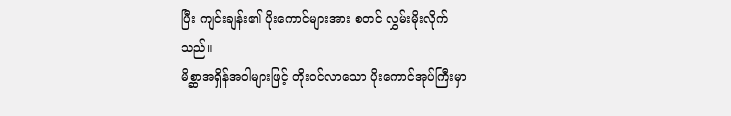ပြီး ကျင်းချန်း၏ ပိုးကောင်များအား စတင် လွှမ်းမိုးလိုက်သည်။
မိစ္ဆာအရှိန်အဝါများဖြင့် တိုးဝင်လာသော ပိုးကောင်အုပ်ကြီးမှာ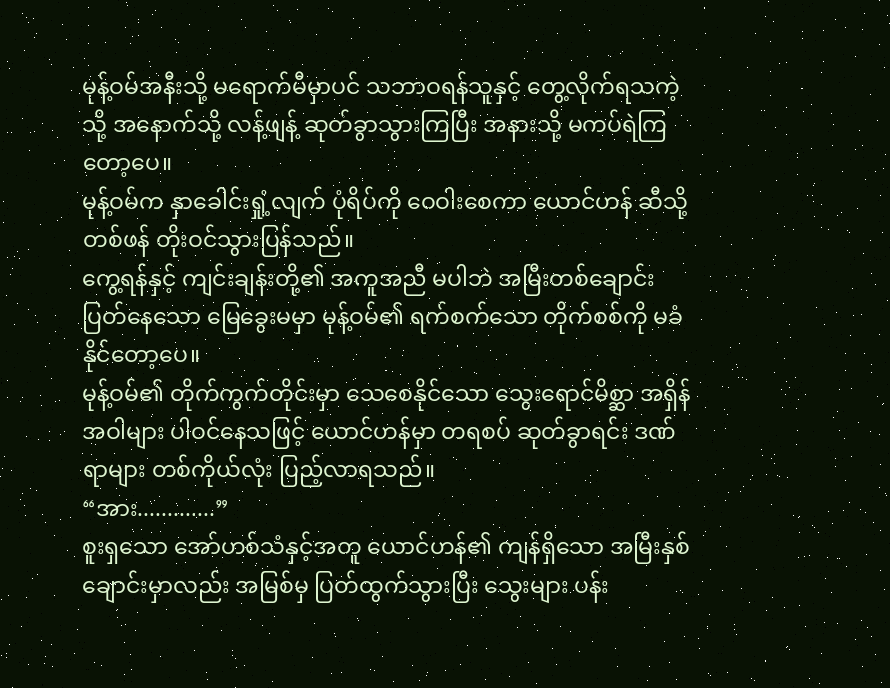မုန့်ဝမ်အနီးသို့ မရောက်မီမှာပင် သဘာဝရန်သူနှင့် တွေ့လိုက်ရသကဲ့သို့ အနောက်သို့ လန့်ဖျန့် ဆုတ်ခွာသွားကြပြီး အနားသို့ မကပ်ရဲကြတော့ပေ။
မုန့်ဝမ်က နှာခေါင်းရှုံ့လျက် ပုံရိပ်ကို ဝေဝါးစေကာ ယောင်ဟန် ဆီသို့ တစ်ဖန် တိုးဝင်သွားပြန်သည်။
ကွေ့ရန်နှင့် ကျင်းချန်းတို့၏ အကူအညီ မပါဘဲ အမြီးတစ်ချောင်း ပြတ်နေသော မြေခွေးမမှာ မုန့်ဝမ်၏ ရက်စက်သော တိုက်စစ်ကို မခံနိုင်တော့ပေ။
မုန့်ဝမ်၏ တိုက်ကွက်တိုင်းမှာ သေစေနိုင်သော သွေးရောင်မိစ္ဆာ အရှိန်အဝါများ ပါဝင်နေသဖြင့် ယောင်ဟန်မှာ တရစပ် ဆုတ်ခွာရင်း ဒဏ်ရာများ တစ်ကိုယ်လုံး ပြည့်လာရသည်။
“အား.............”
စူးရှသော အော်ဟစ်သံနှင့်အတူ ယောင်ဟန်၏ ကျန်ရှိသော အမြီးနှစ်ချောင်းမှာလည်း အမြစ်မှ ပြတ်ထွက်သွားပြီး သွေးများ ပန်း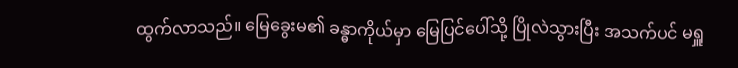ထွက်လာသည်။ မြေခွေးမ၏ ခန္ဓာကိုယ်မှာ မြေပြင်ပေါ်သို့ ပြိုလဲသွားပြီး အသက်ပင် မရှူ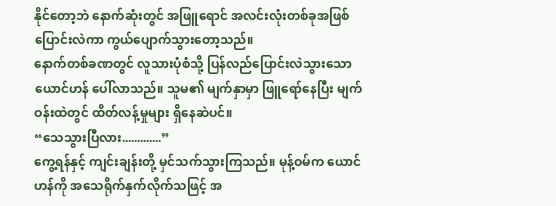နိုင်တော့ဘဲ နောက်ဆုံးတွင် အဖြူရောင် အလင်းလုံးတစ်ခုအဖြစ် ပြောင်းလဲကာ ကွယ်ပျောက်သွားတော့သည်။
နောက်တစ်ခဏတွင် လူသားပုံစံသို့ ပြန်လည်ပြောင်းလဲသွားသော ယောင်ဟန် ပေါ်လာသည်။ သူမ၏ မျက်နှာမှာ ဖြူရော်နေပြီး မျက်ဝန်းထဲတွင် ထိတ်လန့်မှုများ ရှိနေဆဲပင်။
“သေသွားပြီလား.............”
ကွေ့ရန်နှင့် ကျင်းချန်းတို့ မှင်သက်သွားကြသည်။ မုန့်ဝမ်က ယောင်ဟန်ကို အသေရိုက်နှက်လိုက်သဖြင့် အ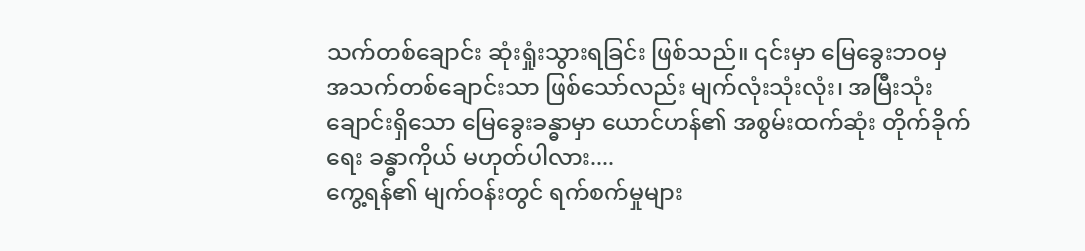သက်တစ်ချောင်း ဆုံးရှုံးသွားရခြင်း ဖြစ်သည်။ ၎င်းမှာ မြေခွေးဘဝမှ အသက်တစ်ချောင်းသာ ဖြစ်သော်လည်း မျက်လုံးသုံးလုံး၊ အမြီးသုံးချောင်းရှိသော မြေခွေးခန္ဓာမှာ ယောင်ဟန်၏ အစွမ်းထက်ဆုံး တိုက်ခိုက်ရေး ခန္ဓာကိုယ် မဟုတ်ပါလား....
ကွေ့ရန်၏ မျက်ဝန်းတွင် ရက်စက်မှုများ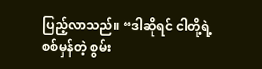ပြည့်လာသည်။ “ဒါဆိုရင် ငါတို့ရဲ့ စစ်မှန်တဲ့ စွမ်း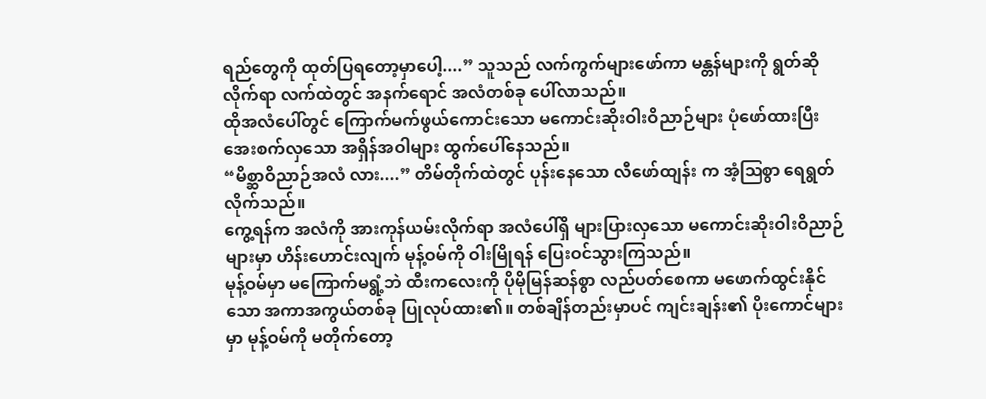ရည်တွေကို ထုတ်ပြရတော့မှာပေါ့....” သူသည် လက်ကွက်များဖော်ကာ မန္တန်များကို ရွတ်ဆိုလိုက်ရာ လက်ထဲတွင် အနက်ရောင် အလံတစ်ခု ပေါ်လာသည်။
ထိုအလံပေါ်တွင် ကြောက်မက်ဖွယ်ကောင်းသော မကောင်းဆိုးဝါးဝိညာဉ်များ ပုံဖော်ထားပြီး အေးစက်လှသော အရှိန်အဝါများ ထွက်ပေါ်နေသည်။
“မိစ္ဆာဝိညာဉ်အလံ လား....” တိမ်တိုက်ထဲတွင် ပုန်းနေသော လီဖော်ထျန်း က အံ့ဩစွာ ရေရွတ်လိုက်သည်။
ကွေ့ရန်က အလံကို အားကုန်ယမ်းလိုက်ရာ အလံပေါ်ရှိ များပြားလှသော မကောင်းဆိုးဝါးဝိညာဉ်များမှာ ဟိန်းဟောင်းလျက် မုန့်ဝမ်ကို ဝါးမြိုရန် ပြေးဝင်သွားကြသည်။
မုန့်ဝမ်မှာ မကြောက်မရွံ့ဘဲ ထီးကလေးကို ပိုမိုမြန်ဆန်စွာ လည်ပတ်စေကာ မဖောက်ထွင်းနိုင်သော အကာအကွယ်တစ်ခု ပြုလုပ်ထား၏။ တစ်ချိန်တည်းမှာပင် ကျင်းချန်း၏ ပိုးကောင်များမှာ မုန့်ဝမ်ကို မတိုက်တော့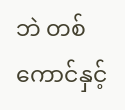ဘဲ တစ်ကောင်နှင့်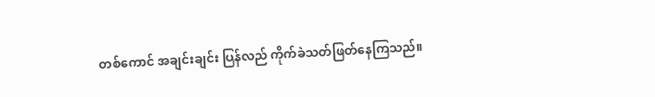တစ်ကောင် အချင်းချင်း ပြန်လည် ကိုက်ခဲသတ်ဖြတ်နေကြသည်။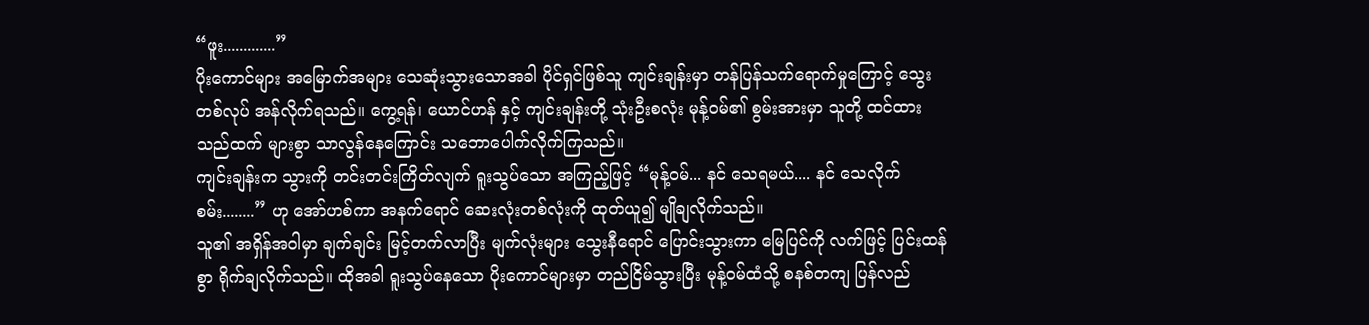“ဖူး.............”
ပိုးကောင်များ အမြောက်အများ သေဆုံးသွားသောအခါ ပိုင်ရှင်ဖြစ်သူ ကျင်းချန်းမှာ တန်ပြန်သက်ရောက်မှုကြောင့် သွေးတစ်လုပ် အန်လိုက်ရသည်။ ကွေ့ရန်၊ ယောင်ဟန် နှင့် ကျင်းချန်းတို့ သုံးဦးစလုံး မုန့်ဝမ်၏ စွမ်းအားမှာ သူတို့ ထင်ထားသည်ထက် များစွာ သာလွန်နေကြောင်း သဘောပေါက်လိုက်ကြသည်။
ကျင်းချန်းက သွားကို တင်းတင်းကြိတ်လျက် ရူးသွပ်သော အကြည့်ဖြင့် “မုန့်ဝမ်... နင် သေရမယ်.... နင် သေလိုက်စမ်း........” ဟု အော်ဟစ်ကာ အနက်ရောင် ဆေးလုံးတစ်လုံးကို ထုတ်ယူ၍ မျိုချလိုက်သည်။
သူ၏ အရှိန်အဝါမှာ ချက်ချင်း မြင့်တက်လာပြီး မျက်လုံးများ သွေးနီရောင် ပြောင်းသွားကာ မြေပြင်ကို လက်ဖြင့် ပြင်းထန်စွာ ရိုက်ချလိုက်သည်။ ထိုအခါ ရူးသွပ်နေသော ပိုးကောင်များမှာ တည်ငြိမ်သွားပြီး မုန့်ဝမ်ထံသို့ စနစ်တကျ ပြန်လည်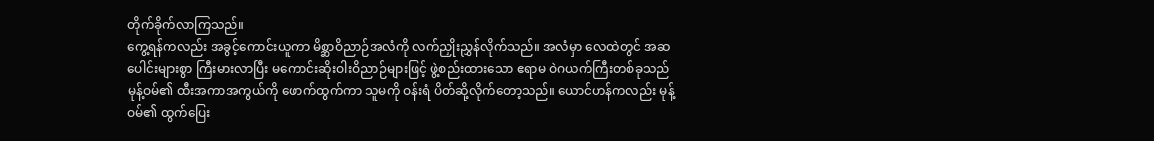တိုက်ခိုက်လာကြသည်။
ကွေ့ရန်ကလည်း အခွင့်ကောင်းယူကာ မိစ္ဆာဝိညာဉ်အလံကို လက်ညှိုးညွှန်လိုက်သည်။ အလံမှာ လေထဲတွင် အဆပေါင်းများစွာ ကြီးမားလာပြီး မကောင်းဆိုးဝါးဝိညာဉ်များဖြင့် ဖွဲ့စည်းထားသော ဧရာမ ဝဲဂယက်ကြီးတစ်ခုသည် မုန့်ဝမ်၏ ထီးအကာအကွယ်ကို ဖောက်ထွက်ကာ သူမကို ဝန်းရံ ပိတ်ဆို့လိုက်တော့သည်။ ယောင်ဟန်ကလည်း မုန့်ဝမ်၏ ထွက်ပြေး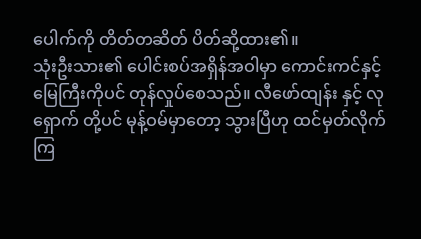ပေါက်ကို တိတ်တဆိတ် ပိတ်ဆို့ထား၏။
သုံးဦးသား၏ ပေါင်းစပ်အရှိန်အဝါမှာ ကောင်းကင်နှင့် မြေကြီးကိုပင် တုန်လှုပ်စေသည်။ လီဖော်ထျန်း နှင့် လုရှောက် တို့ပင် မုန့်ဝမ်မှာတော့ သွားပြီဟု ထင်မှတ်လိုက်ကြ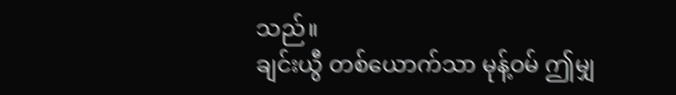သည်။
ချင်းယွီ တစ်ယောက်သာ မုန့်ဝမ် ဤမျှ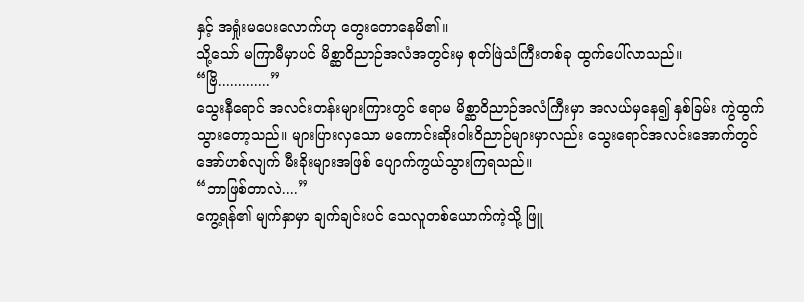နှင့် အရှုံးမပေးလောက်ဟု တွေးတောနေမိ၏။
သို့သော် မကြာမီမှာပင် မိစ္ဆာဝိညာဉ်အလံအတွင်းမှ စုတ်ဖြဲသံကြီးတစ်ခု ထွက်ပေါ်လာသည်။
“ဗြိ.............”
သွေးနီရောင် အလင်းတန်းများကြားတွင် ဧရာမ မိစ္ဆာဝိညာဉ်အလံကြီးမှာ အလယ်မှနေ၍ နှစ်ခြမ်း ကွဲထွက်သွားတော့သည်။ များပြားလှသော မကောင်းဆိုးဝါးဝိညာဉ်များမှာလည်း သွေးရောင်အလင်းအောက်တွင် အော်ဟစ်လျက် မီးခိုးများအဖြစ် ပျောက်ကွယ်သွားကြရသည်။
“ဘာဖြစ်တာလဲ....”
ကွေ့ရန်၏ မျက်နှာမှာ ချက်ချင်းပင် သေလူတစ်ယောက်ကဲ့သို့ ဖြူ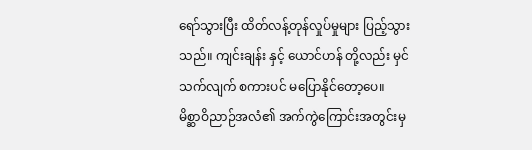ရော်သွားပြီး ထိတ်လန့်တုန်လှုပ်မှုများ ပြည့်သွားသည်။ ကျင်းချန်း နှင့် ယောင်ဟန် တို့လည်း မှင်သက်လျက် စကားပင် မပြောနိုင်တော့ပေ။
မိစ္ဆာဝိညာဉ်အလံ၏ အက်ကွဲကြောင်းအတွင်းမှ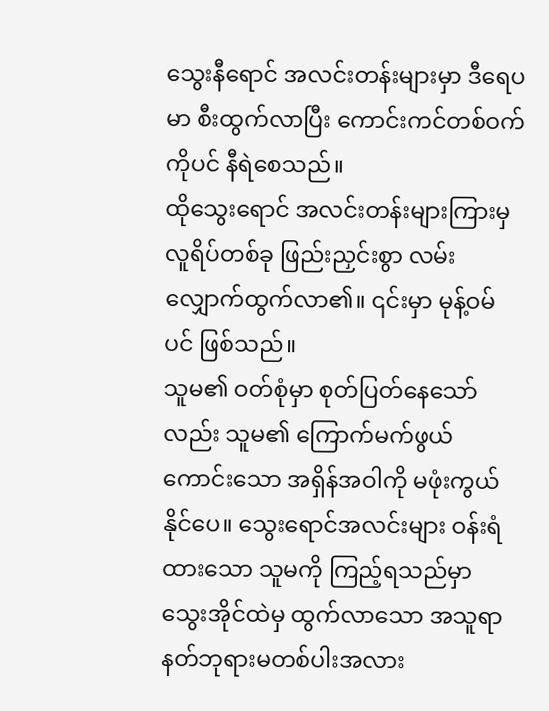သွေးနီရောင် အလင်းတန်းများမှာ ဒီရေပမာ စီးထွက်လာပြီး ကောင်းကင်တစ်ဝက်ကိုပင် နီရဲစေသည်။
ထိုသွေးရောင် အလင်းတန်းများကြားမှ လူရိပ်တစ်ခု ဖြည်းညှင်းစွာ လမ်းလျှောက်ထွက်လာ၏။ ၎င်းမှာ မုန့်ဝမ်ပင် ဖြစ်သည်။
သူမ၏ ဝတ်စုံမှာ စုတ်ပြတ်နေသော်လည်း သူမ၏ ကြောက်မက်ဖွယ်ကောင်းသော အရှိန်အဝါကို မဖုံးကွယ်နိုင်ပေ။ သွေးရောင်အလင်းများ ဝန်းရံထားသော သူမကို ကြည့်ရသည်မှာ သွေးအိုင်ထဲမှ ထွက်လာသော အသူရာနတ်ဘုရားမတစ်ပါးအလား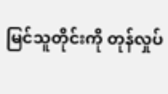မြင်သူတိုင်းကို တုန်လှုပ်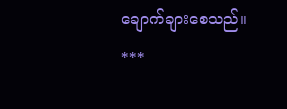ချောက်ချားစေသည်။
***